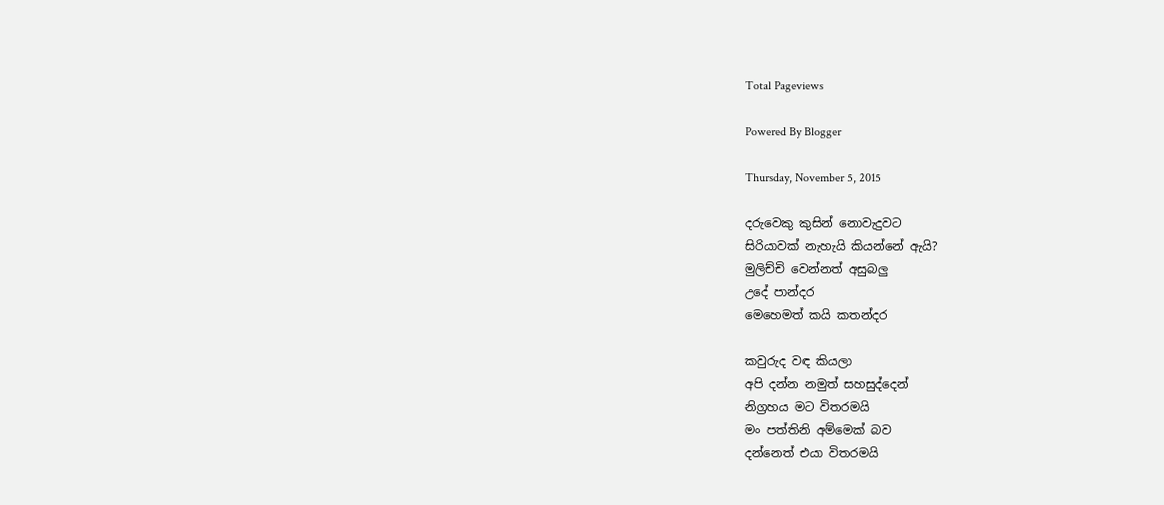Total Pageviews

Powered By Blogger

Thursday, November 5, 2015

දරුවෙකු කුසින් නොවැදුවට
සිරියාවක් නැහැයි කියන්නේ ඇයි?
මුලිච්චි වෙන්නත් අසුබලු
උදේ පාන්දර
මෙහෙමත් කයි කතන්දර

කවුරුද වඳ කියලා
අපි දන්න නමුත් සහසුද්දෙන්
නිග්‍රහය මට විතරමයි
මං පත්තිනි අම්මෙක් බව
දන්නෙත් එයා විතරමයි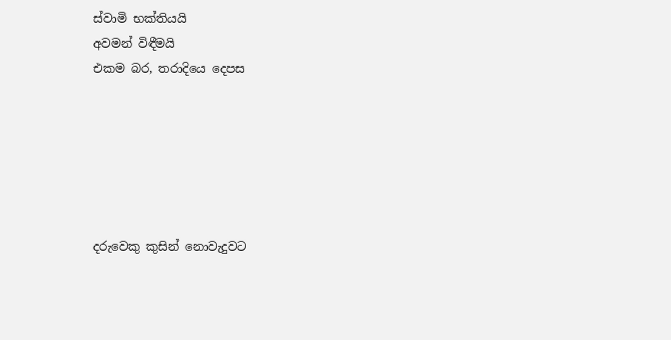ස්වාමි භක්තියයි
අවමන් විඳීමයි
එකම බර, තරාදියෙ දෙපස






දරුවෙකු කුසින් නොවැදුවට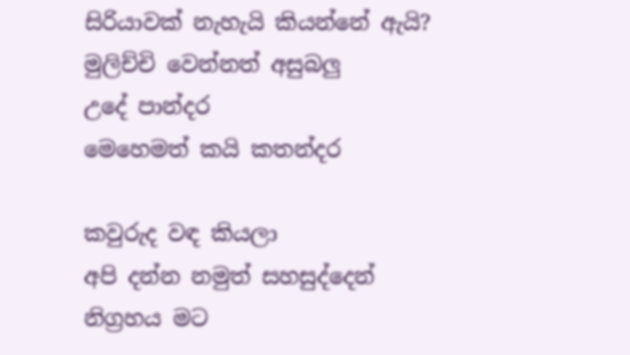සිරියාවක් නැහැයි කියන්නේ ඇයි?
මුලිච්චි වෙන්නත් අසුබලු
උදේ පාන්දර
මෙහෙමත් කයි කතන්දර

කවුරුද වඳ කියලා
අපි දන්න නමුත් සහසුද්දෙන්
නිග්‍රහය මට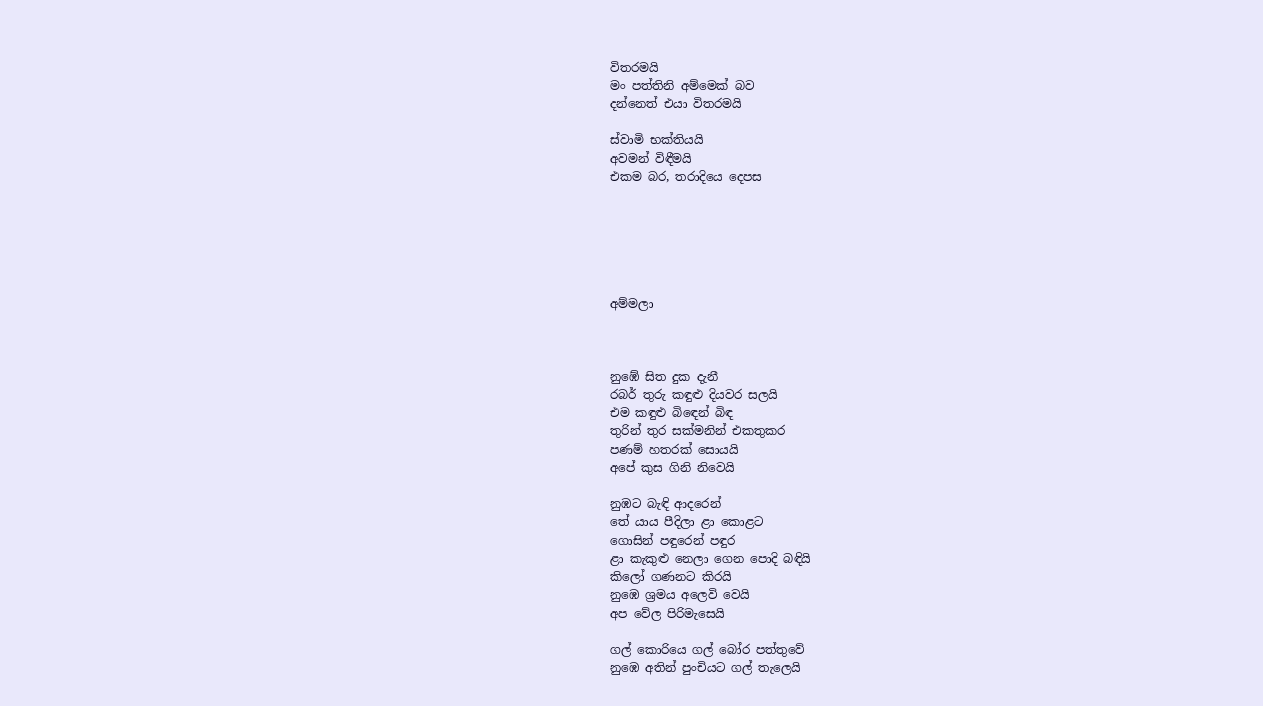විතරමයි
මං පත්තිනි අම්මෙක් බව
දන්නෙත් එයා විතරමයි

ස්වාමි භක්තියයි
අවමන් විඳීමයි
එකම බර, තරාදියෙ දෙපස






අම්මලා



නුඹේ සිත දුක දැනී
රබර් තුරු කඳුළු දියවර සලයි
එම කඳුළු බිඳෙන් බිඳ
තුරින් තුර සක්මනින් එකතුකර
පණම් හතරක් සොයයි
අපේ කුස ගිනි නිවෙයි

නුඹට බැඳි ආදරෙන්
තේ යාය පීදිලා ළා කොළට
ගොසින් පඳුරෙන් පඳුර
ළා කැකුළු නෙලා ගෙන පොදි බඳියි
කිලෝ ගණනට කිරයි
නුඹෙ ශ්‍රමය අලෙවි වෙයි
අප වේල පිරිමැසෙයි

ගල් කොරියෙ ගල් බෝර පත්තුවේ
නුඹෙ අතින් පුංචියට ගල් තැලෙයි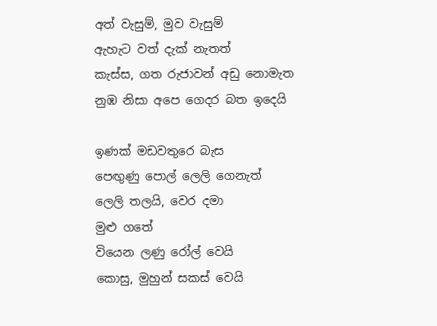අත් වැසුම්, මුව වැසුම්
ඇහැට වත් දැක් නැතත්
කැස්ස, ගත රුජාවන් අඩු නොමැත
නුඹ නිසා අපෙ ගෙදර බත ඉදෙයි

ඉණක් මඩවතුරෙ බැස
පෙඟුණු පොල් ලෙලි ගෙනැත්
ලෙලි තලයි, වෙර දමා
මුළු ගතේ
වියෙන ලණු රෝල් වෙයි
කොසු, මුහුන් සකස් වෙයි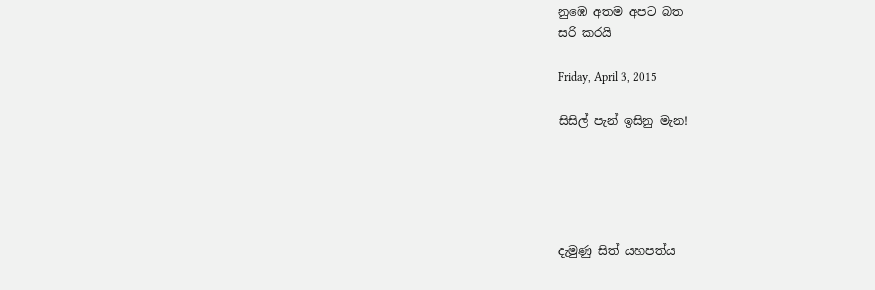නුඹෙ අතම අපට බත
සරි කරයි

Friday, April 3, 2015

සිසිල් පැන් ඉසිනු මැන!





දැමුණු සිත් යහපත්ය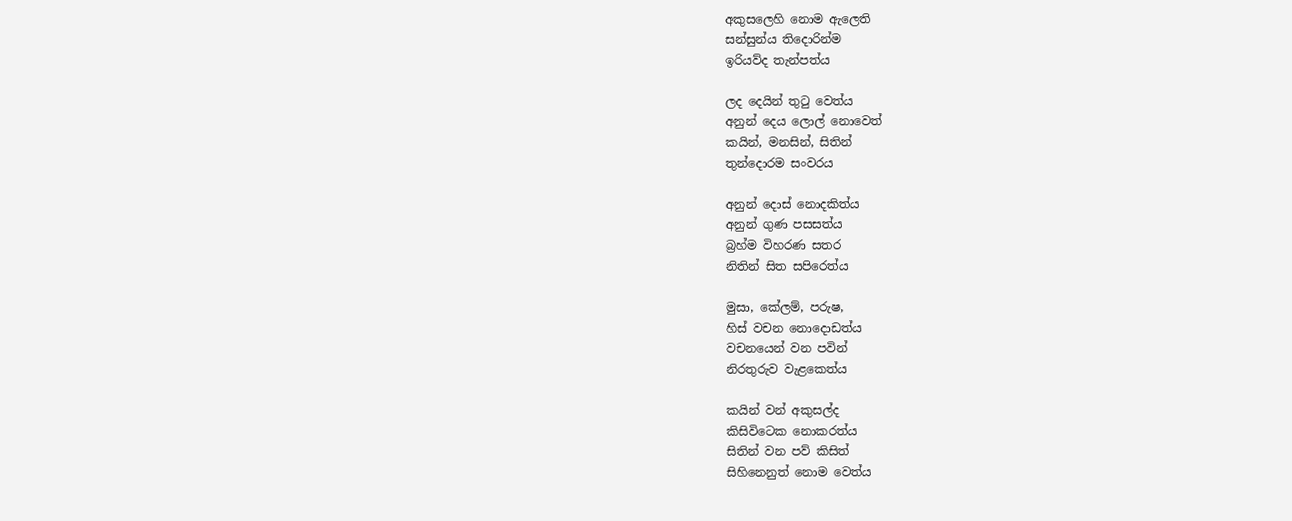අකුසලෙහි නොම ඇලෙති
සන්සුන්ය තිදොරින්ම
ඉරියව්ද තැන්පත්ය

ලද දෙයින් තුටු වෙත්ය
අනුන් දෙය ලොල් නොවෙත්
කයින්, මනසින්, සිතින්
තුන්දොරම සංවරය

අනුන් දොස් නොදකිත්ය
අනුන් ගුණ පසසත්ය
බ්‍රහ්ම විහරණ සතර
නිතින් සිත සපිරෙත්ය

මුසා, කේලම්, පරුෂ,
හිස් වචන නොදොඩත්ය
වචනයෙන් වන පවින්
නිරතුරුව වැළකෙත්ය

කයින් වන් අකුසල්ද
කිසිවිටෙක නොකරත්ය
සිතින් වන පව් කිසිත්
සිහිනෙනුත් නොම වෙත්ය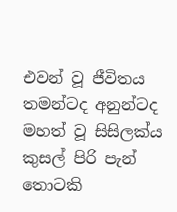එවන් වූ ජීවිතය
තමන්ටද අනුන්ටද
මහත් වූ සිසිලක්ය
කුසල් පිරි පැන් තොටකි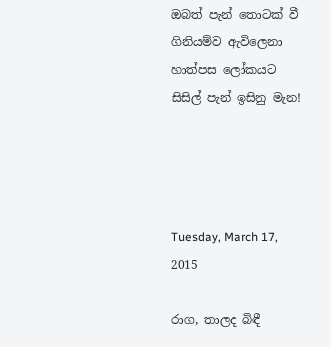ඔබත් පැන් තොටක් වී
ගිනියම්ව ඇවිලෙනා
හාත්පස ලෝකයට
සිසිල් පැන් ඉසිනු මැන!




Tuesday, March 17, 2015

රාග, තාලද බිඳී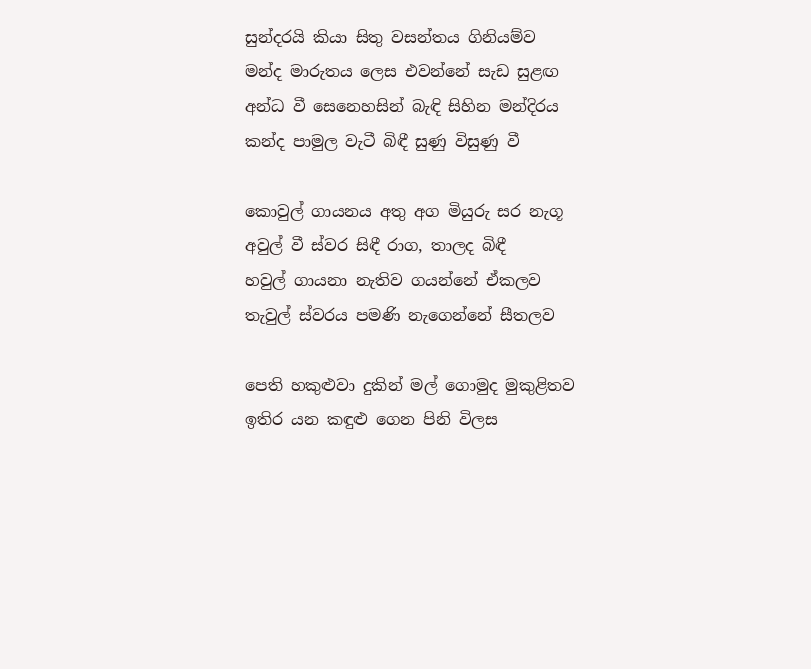සුන්දරයි කියා සිතු වසන්තය ගිනියම්ව
මන්ද මාරුතය ලෙස එවන්නේ සැඩ සුළඟ
අන්ධ වී සෙනෙහසින් බැඳි සිහින මන්දිරය
කන්ද පාමුල වැටී බිඳී සුණු විසුණු වී

කොවුල් ගායනය අතු අග මියුරු සර නැගූ
අවුල් වී ස්වර සිඳී රාග, තාලද බිඳී
හවුල් ගායනා නැතිව ගයන්නේ ඒකලව
තැවුල් ස්වරය පමණි නැගෙන්නේ සීතලව

පෙති හකුළුවා දුකින් මල් ගොමුද මුකුළිතව
ඉතිර යන කඳුළු ගෙන පිනි විලස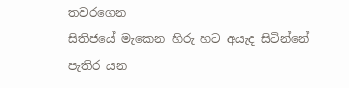තවරගෙන
සිතිජයේ මැකෙන හිරු හට අයැද සිටින්නේ
පැතිර යන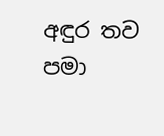අඳුර තව පමා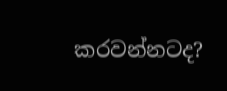කරවන්නටද?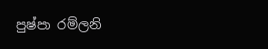පුෂ්පා රම්ලනි